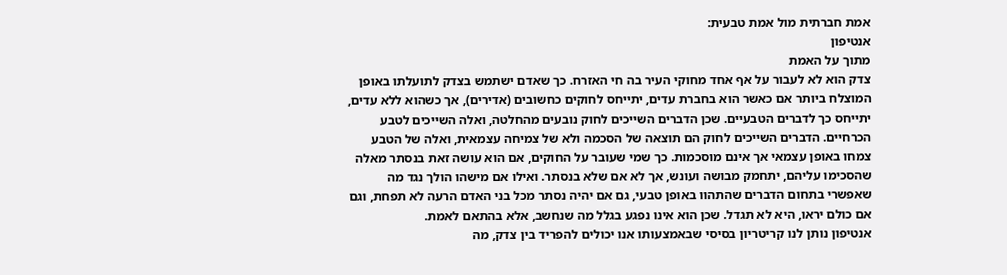אמת חברתית מול אמת טבעית:
אנטיפון
מתוך על האמת
צדק הוא לא לעבור על אף אחד מחוקי העיר בה חי האזרח. כך שאדם ישתמש בצדק לתועלתו באופן המוצלח ביותר אם כאשר הוא בחברת עדים, יתייחס לחוקים כחשובים (אדירים), אך כשהוא ללא עדים, יתייחס כך לדברים הטבעיים. שכן הדברים השייכים לחוק נובעים מהחלטה, ואלה השייכים לטבע הכרחיים. הדברים השייכים לחוק הם תוצאה של הסכמה ולא של צמיחה עצמאית, ואלה של הטבע צמחו באופן עצמאי אך אינם מוסכמות. כך שמי שעובר על החוקים, אם הוא עושה זאת בנסתר מאלה שהסכימו עליהם, יתחמק מבושה ועונש, אך לא אם שלא בנסתר. ואילו אם מישהו הולך נגד מה שאפשרי בתחום הדברים שהתהוו באופן טבעי, גם אם יהיה נסתר מכל בני האדם הרעה לא תפחת, וגם אם כולם יראו, היא לא תגדל. שכן הוא אינו נפגע בגלל מה שנחשב, אלא בהתאם לאמת.
אנטיפון נותן לנו קריטריון בסיסי שבאמצעותו אנו יכולים להפריד בין צדק, מה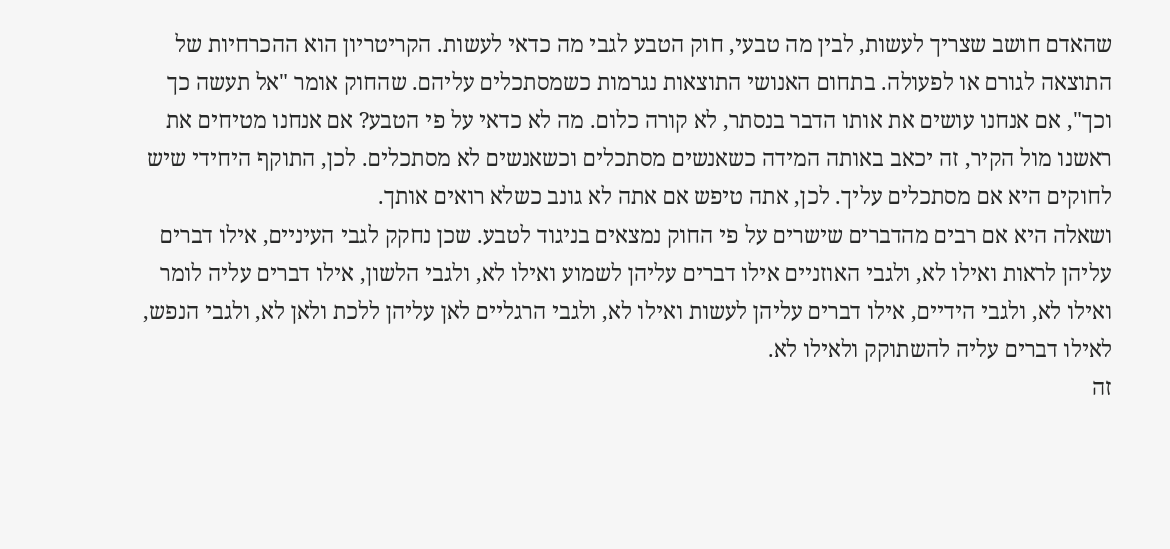שהאדם חושב שצריך לעשות, לבין מה טבעי, חוק הטבע לגבי מה כדאי לעשות. הקריטריון הוא ההכרחיות של התוצאה לגורם או לפעולה. בתחום האנושי התוצאות נגרמות כשמסתכלים עליהם. שהחוק אומר "אל תעשה כך וכך", אם אנחנו עושים את אותו הדבר בנסתר, לא קורה כלום. מה לא כדאי על פי הטבע? אם אנחנו מטיחים את ראשנו מול הקיר, זה יכאב באותה המידה כשאנשים מסתכלים וכשאנשים לא מסתכלים. לכן, התוקף היחידי שיש לחוקים היא אם מסתכלים עליך. לכן, אתה טיפש אם אתה לא גונב כשלא רואים אותך.
ושאלה היא אם רבים מהדברים שישרים על פי החוק נמצאים בניגוד לטבע. שכן נחקק לגבי העיניים, אילו דברים עליהן לראות ואילו לא, ולגבי האוזניים אילו דברים עליהן לשמוע ואילו לא, ולגבי הלשון, אילו דברים עליה לומר ואילו לא, ולגבי הידיים, אילו דברים עליהן לעשות ואילו לא, ולגבי הרגליים לאן עליהן ללכת ולאן לא, ולגבי הנפש, לאילו דברים עליה להשתוקק ולאילו לא.
זה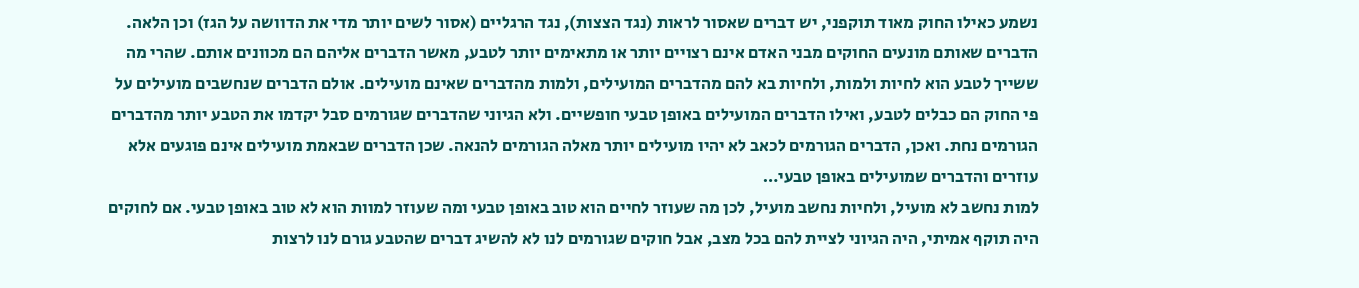נשמע כאילו החוק מאוד תוקפני, יש דברים שאסור לראות (נגד הצצות), נגד הרגליים (אסור לשים יותר מדי את הדוושה על הגז) וכן הלאה.
הדברים שאותם מונעים החוקים מבני האדם אינם רצויים יותר או מתאימים יותר לטבע, מאשר הדברים אליהם הם מכוונים אותם. שהרי מה ששייך לטבע הוא לחיות ולמות, ולחיות בא להם מהדברים המועילים, ולמות מהדברים שאינם מועילים. אולם הדברים שנחשבים מועילים על פי החוק הם כבלים לטבע, ואילו הדברים המועילים באופן טבעי חופשיים. ולא הגיוני שהדברים שגורמים סבל יקדמו את הטבע יותר מהדברים הגורמים נחת. ואכן, הדברים הגורמים לכאב לא יהיו מועילים יותר מאלה הגורמים להנאה. שכן הדברים שבאמת מועילים אינם פוגעים אלא עוזרים והדברים שמועילים באופן טבעי…
למות נחשב לא מועיל, ולחיות נחשב מועיל, לכן מה שעוזר לחיים הוא טוב באופן טבעי ומה שעוזר למוות הוא לא טוב באופן טבעי. אם לחוקים היה תוקף אמיתי, היה הגיוני לציית להם בכל מצב, אבל חוקים שגורמים לנו לא להשיג דברים שהטבע גורם לנו לרצות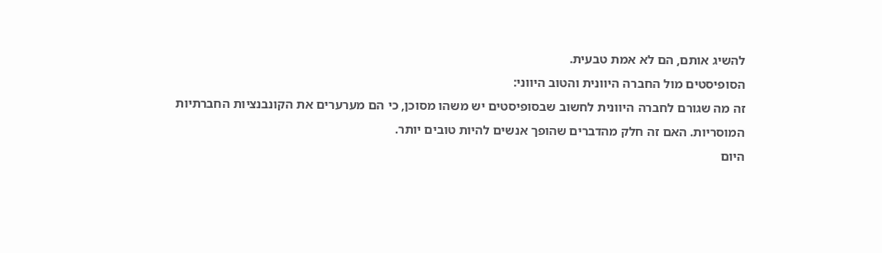להשיג אותם, הם לא אמת טבעית.
הסופיסטים מול החברה היוונית והטוב היווני:
זה מה שגורם לחברה היוונית לחשוב שבסופיסטים יש משהו מסוכן, כי הם מערערים את הקונבנציות החברתיות המוסריות. האם זה חלק מהדברים שהופך אנשים להיות טובים יותר.
היום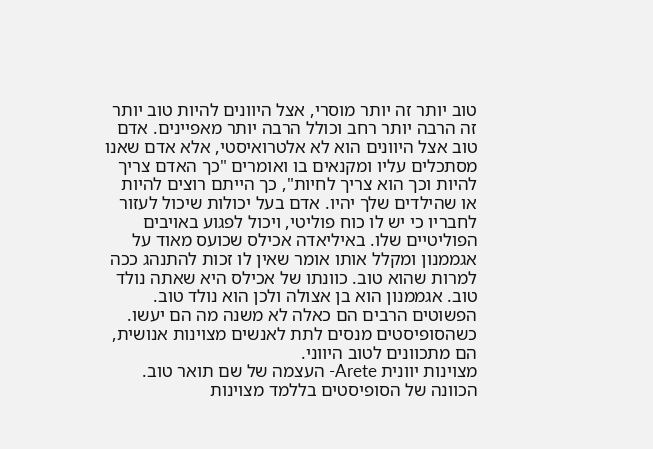טוב יותר זה יותר מוסרי, אצל היוונים להיות טוב יותר זה הרבה יותר רחב וכולל הרבה יותר מאפיינים. אדם טוב אצל היוונים הוא לא אלטרואיסטי, אלא אדם שאנו מסתכלים עליו ומקנאים בו ואומרים "כך האדם צריך להיות וכך הוא צריך לחיות", כך הייתם רוצים להיות או שהילדים שלך יהיו. אדם בעל יכולות שיכול לעזור לחבריו כי יש לו כוח פוליטי, ויכול לפגוע באויבים הפוליטיים שלו. באיליאדה אכילס שכועס מאוד על אגממנון ומקלל אותו אומר שאין לו זכות להתנהג ככה למרות שהוא טוב. כוונתו של אכילס היא שאתה נולד טוב. אגממנון הוא בן אצולה ולכן הוא נולד טוב. הפשוטים הרבים הם כאלה לא משנה מה הם יעשו. כשהסופיסטים מנסים לתת לאנשים מצוינות אנושית, הם מתכוונים לטוב היווני.
מצוינות יוונית Arete- העצמה של שם תואר טוב.
הכוונה של הסופיסטים בללמד מצוינות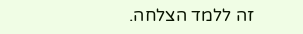זה ללמד הצלחה.